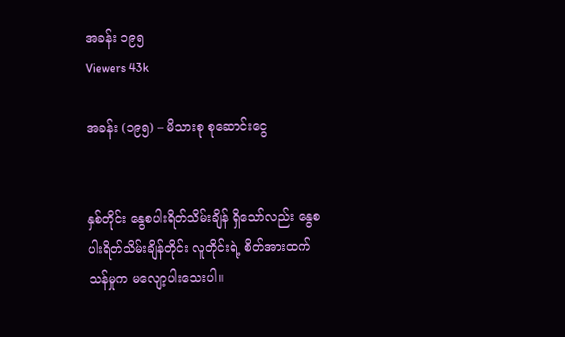အခန်း ၁၉၅
Viewers 43k

အခန်း (၁၉၅) – မိသားစု စုဆောင်းငွေ


နှစ်တိုင်း နွေစပါးရိတ်သိမ်းချိန် ရှိသော်လည်း နွေစပါးရိတ်သိမ်းချိန်တိုင်း လူတိုင်းရဲ့ စိတ်အားထက်သန်မှုက မလျော့ပါးသေးပါ။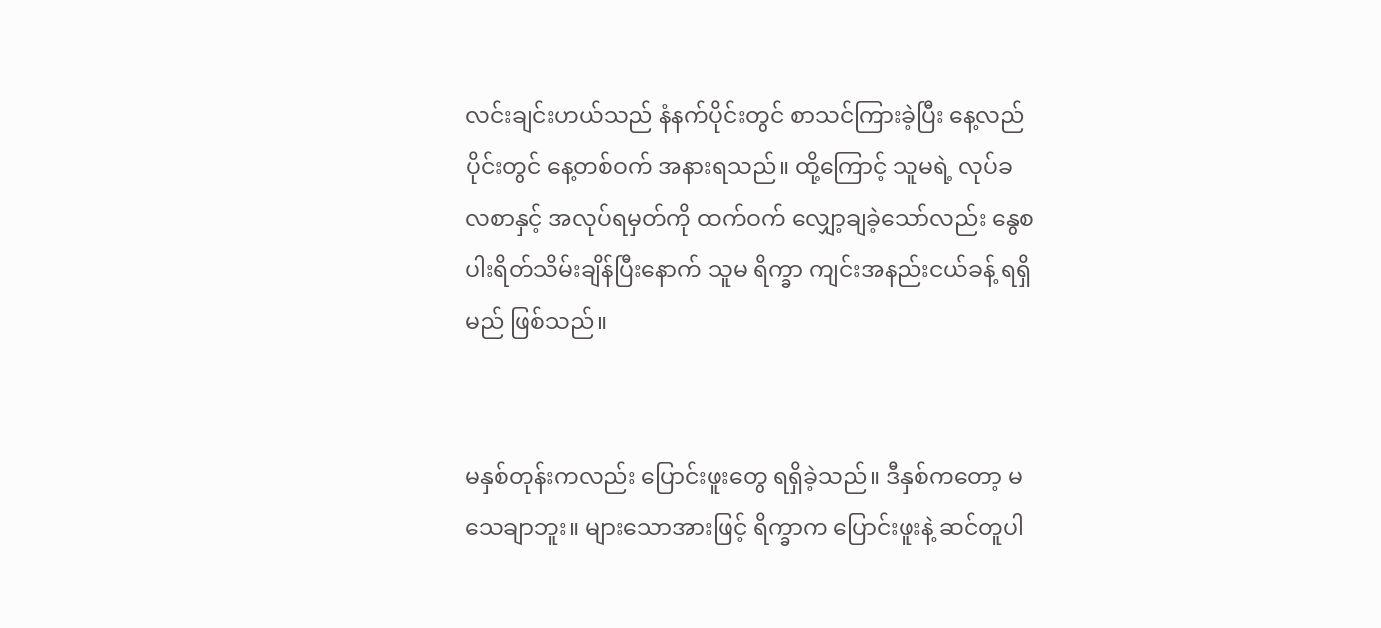လင်းချင်းဟယ်သည် နံနက်ပိုင်းတွင် စာသင်ကြားခဲ့ပြီး နေ့လည်ပိုင်းတွင် နေ့တစ်ဝက် အနားရသည်။ ထို့ကြောင့် သူမရဲ့ လုပ်ခလစာနှင့် အလုပ်ရမှတ်ကို ထက်ဝက် လျှော့ချခဲ့သော်လည်း နွေစပါးရိတ်သိမ်းချိန်ပြီးနောက် သူမ ရိက္ခာ ကျင်းအနည်းငယ်ခန့် ရရှိမည် ဖြစ်သည်။


မနှစ်တုန်းကလည်း ပြောင်းဖူးတွေ ရရှိခဲ့သည်။ ဒီနှစ်ကတော့ မသေချာဘူး။ များသောအားဖြင့် ရိက္ခာက ပြောင်းဖူးနဲ့ ဆင်တူပါ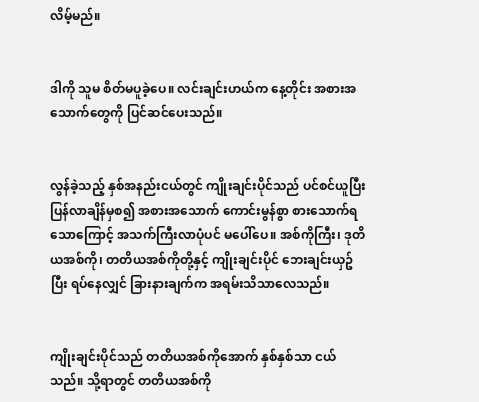လိမ့်မည်။


ဒါကို သူမ စိတ်မပူခဲ့ပေ။ လင်းချင်းဟယ်က နေ့တိုင်း အစားအသောက်တွေကို ပြင်ဆင်ပေးသည်။


လွန်ခဲ့သည့် နှစ်အနည်းငယ်တွင် ကျိုးချင်းပိုင်သည် ပင်စင်ယူပြီး ပြန်လာချိန်မှစ၍ အစားအသောက် ကောင်းမွန်စွာ စားသောက်ရသောကြောင့် အသက်ကြီးလာပုံပင် မပေါ်ပေ။ အစ်ကိုကြီး၊ ဒုတိယအစ်ကို၊ တတိယအစ်ကိုတို့နှင့် ကျိုးချင်းပိုင် ဘေးချင်းယှဥ်ပြီး ရပ်နေလျှင် ခြားနားချက်က အရမ်းသိသာလေသည်။


ကျိုးချင်းပိုင်သည် တတိယအစ်ကိုအောက် နှစ်နှစ်သာ ငယ်သည်။ သို့ရာတွင် တတိယအစ်ကို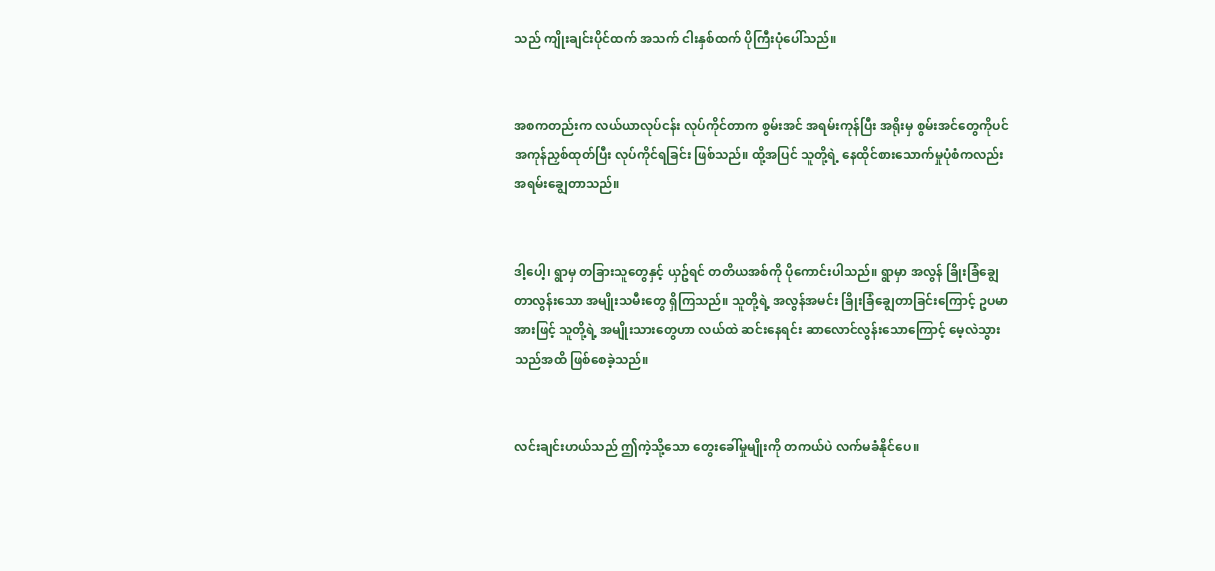သည် ကျိုးချင်းပိုင်ထက် အသက် ငါးနှစ်ထက် ပိုကြီးပုံပေါ်သည်။


အစကတည်းက လယ်ယာလုပ်ငန်း လုပ်ကိုင်တာက စွမ်းအင် အရမ်းကုန်ပြီး အရိုးမှ စွမ်းအင်တွေကိုပင် အကုန်ညှစ်ထုတ်ပြီး လုပ်ကိုင်ရခြင်း ဖြစ်သည်။ ထို့အပြင် သူတို့ရဲ့ နေထိုင်စားသောက်မှုပုံစံကလည်း အရမ်းချွေတာသည်။


ဒါ့ပေါ့၊ ရွာမှ တခြားသူတွေနှင့် ယှဥ်ရင် တတိယအစ်ကို ပိုကောင်းပါသည်။ ရွာမှာ အလွန် ခြိုးခြံချွေတာလွန်းသော အမျိုးသမီးတွေ ရှိကြသည်။ သူတို့ရဲ့ အလွန်အမင်း ခြိုးခြံချွေတာခြင်းကြောင့် ဥပမာအားဖြင့် သူတို့ရဲ့ အမျိုးသားတွေဟာ လယ်ထဲ ဆင်းနေရင်း ဆာလောင်လွန်းသောကြောင့် မေ့လဲသွားသည်အထိ ဖြစ်စေခဲ့သည်။


လင်းချင်းဟယ်သည် ဤကဲ့သို့သော တွေးခေါ်မှုမျိုးကို တကယ်ပဲ လက်မခံနိုင်ပေ။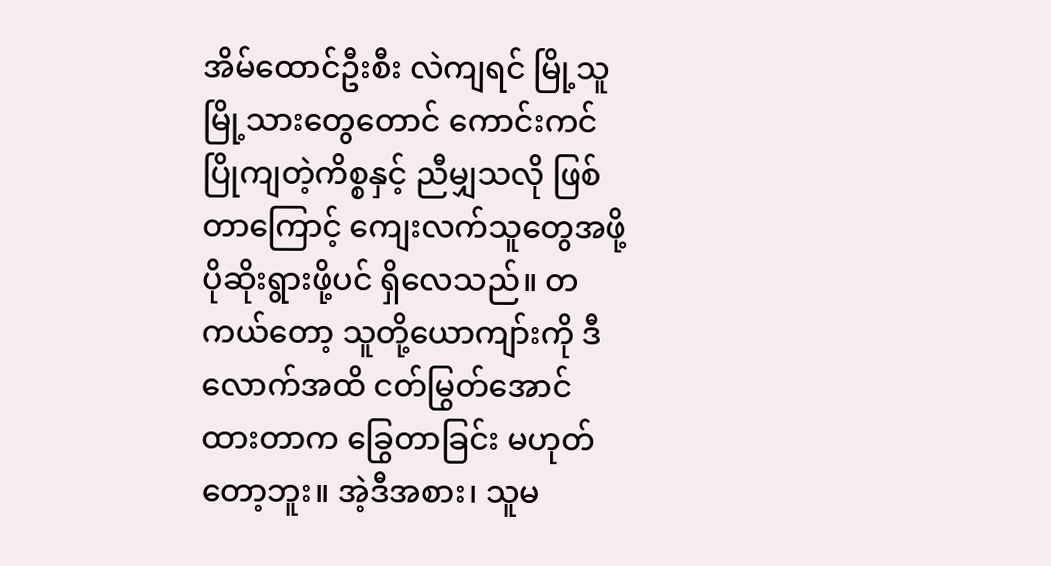အိမ်ထောင်ဦးစီး လဲကျရင် မြို့သူမြို့သားတွေတောင် ကောင်းကင် ပြိုကျတဲ့ကိစ္စနှင့် ညီမျှသလို ဖြစ်တာကြောင့် ကျေးလက်သူတွေအဖို့ ပိုဆိုးရွားဖို့ပင် ရှိလေသည်။ တကယ်တော့ သူတို့ယောကျာ်းကို ဒီလောက်အထိ ငတ်မြွတ်အောင် ထားတာက ခြွေတာခြင်း မဟုတ်တော့ဘူး။ အဲ့ဒီအစား၊ သူမ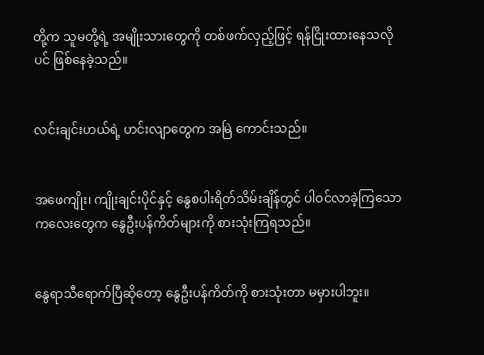တို့က သူမတို့ရဲ့ အမျိုးသားတွေကို တစ်ဖက်လှည့်ဖြင့် ရန်ငြိုးထားနေသလိုပင် ဖြစ်နေခဲ့သည်။


လင်းချင်းဟယ်ရဲ့ ဟင်းလျာတွေက အမြဲ ကောင်းသည်။


အဖေကျိုး၊ ကျိုးချင်းပိုင်နှင့် နွေစပါးရိတ်သိမ်းချိန်တွင် ပါဝင်လာခဲ့ကြသော ကလေးတွေက နွေဦးပန်ကိတ်များကို စားသုံးကြရသည်။


နွေရာသီရောက်ပြီဆိုတော့ နွေဦးပန်ကိတ်ကို စားသုံးတာ မမှားပါဘူး။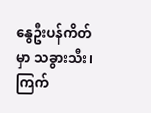နွေဦးပန်ကိတ်မှာ သခွားသီး၊ ကြက်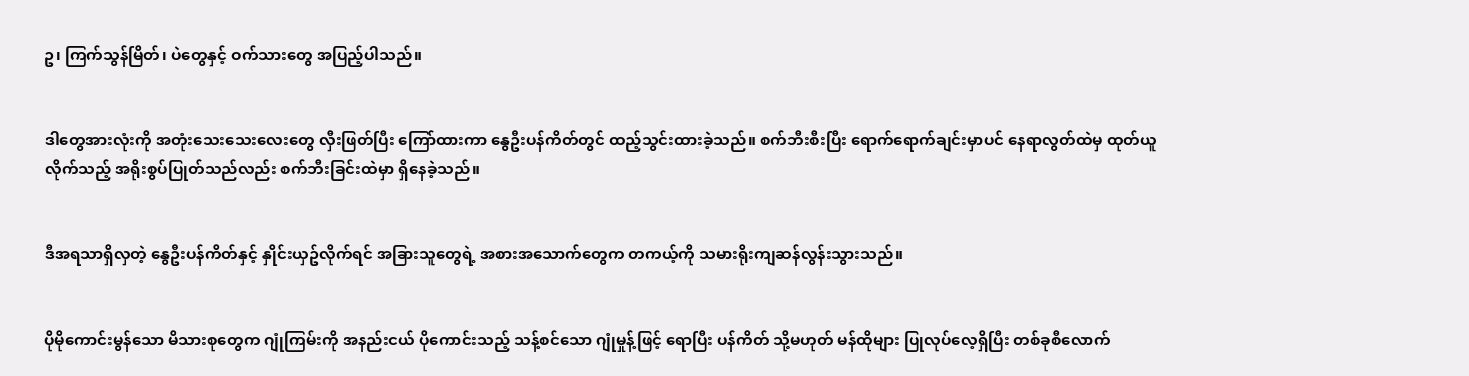ဥ၊ ကြက်သွန်မြိတ်၊ ပဲတွေနှင့် ဝက်သားတွေ အပြည့်ပါသည်။


ဒါတွေအားလုံးကို အတုံးသေးသေးလေးတွေ လှီးဖြတ်ပြီး ကြော်ထားကာ နွေဦးပန်ကိတ်တွင် ထည့်သွင်းထားခဲ့သည်။ စက်ဘီးစီးပြီး ရောက်ရောက်ချင်းမှာပင် နေရာလွတ်ထဲမှ ထုတ်ယူလိုက်သည့် အရိုးစွပ်ပြုတ်သည်လည်း စက်ဘီးခြင်းထဲမှာ ရှိနေခဲ့သည်။


ဒီအရသာရှိလှတဲ့ နွေဦးပန်ကိတ်နှင့် နှိုင်းယှဥ်လိုက်ရင် အခြားသူတွေရဲ့ အစားအသောက်တွေက တကယ့်ကို သမားရိုးကျဆန်လွန်းသွားသည်။


ပိုမိုကောင်းမွန်သော မိသားစုတွေက ဂျုံကြမ်းကို အနည်းငယ် ပိုကောင်းသည့် သန့်စင်သော ဂျုံမှုန့်ဖြင့် ရောပြီး ပန်ကိတ် သို့မဟုတ် မန်ထိုများ ပြုလုပ်လေ့ရှိပြီး တစ်ခုစီလောက်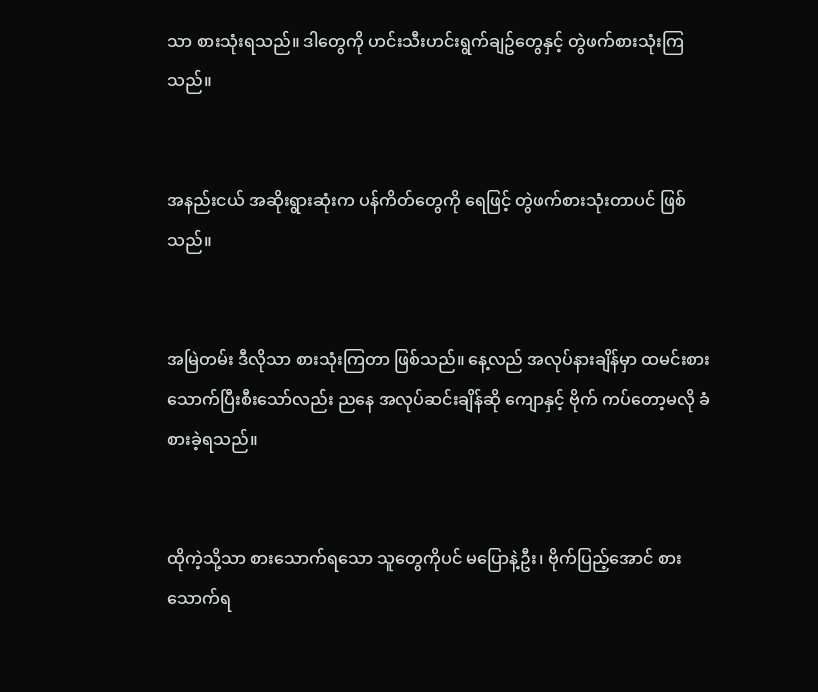သာ စားသုံးရသည်။ ဒါတွေကို ဟင်းသီးဟင်းရွက်ချဥ်တွေနှင့် တွဲဖက်စားသုံးကြသည်။


အနည်းငယ် အဆိုးရွားဆုံးက ပန်ကိတ်တွေကို ရေဖြင့် တွဲဖက်စားသုံးတာပင် ဖြစ်သည်။


အမြဲတမ်း ဒီလိုသာ စားသုံးကြတာ ဖြစ်သည်။ နေ့လည် အလုပ်နားချိန်မှာ ထမင်းစားသောက်ပြီးစီးသော်လည်း ညနေ အလုပ်ဆင်းချိန်ဆို ကျောနှင့် ဗိုက် ကပ်တော့မလို ခံစားခဲ့ရသည်။


ထိုကဲ့သို့သာ စားသောက်ရသော သူတွေကိုပင် မပြောနဲ့ဦး၊ ဗိုက်ပြည့်အောင် စားသောက်ရ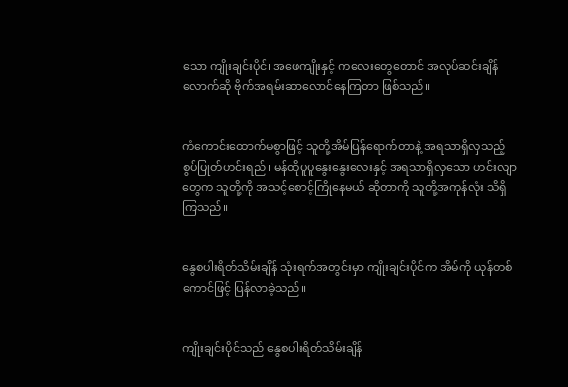သော ကျိုးချင်းပိုင်၊ အဖေကျိုးနှင့် ကလေးတွေတောင် အလုပ်ဆင်းချိန်လောက်ဆို ဗိုက်အရမ်းဆာလောင်နေကြတာ ဖြစ်သည်။


ကံကောင်းထောက်မစွာဖြင့် သူတို့အိမ်ပြန်ရောက်တာနဲ့ အရသာရှိလှသည့် စွပ်ပြုတ်ဟင်းရည်၊ မန်ထိုပူပူနွေးနွေးလေးနှင့် အရသာရှိလှသော ဟင်းလျာတွေက သူတို့ကို အသင့်စောင့်ကြိုနေမယ် ဆိုတာကို သူတို့အကုန်လုံး သိရှိကြသည်။


နွေစပါးရိတ်သိမ်းချိန် သုံးရက်အတွင်းမှာ ကျိုးချင်းပိုင်က အိမ်ကို ယုန်တစ်ကောင်ဖြင့် ပြန်လာခဲ့သည်။


ကျိုးချင်းပိုင်သည် နွေစပါးရိတ်သိမ်းချိန်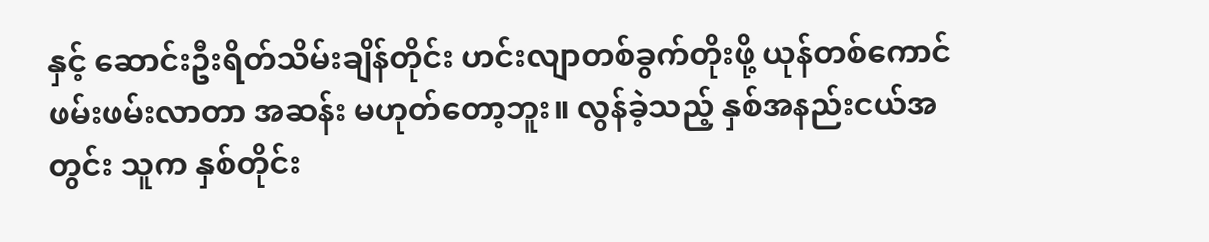နှင့် ‌ဆောင်းဦးရိတ်သိမ်းချိန်တိုင်း ဟင်းလျာတစ်ခွက်တိုးဖို့ ယုန်တစ်ကောင် ဖမ်းဖမ်းလာတာ အဆန်း မဟုတ်တော့ဘူး။ လွန်ခဲ့သည့် နှစ်အနည်းငယ်အတွင်း သူက နှစ်တိုင်း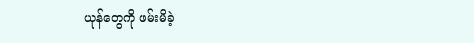ယုန်တွေကို ဖမ်းမိခဲ့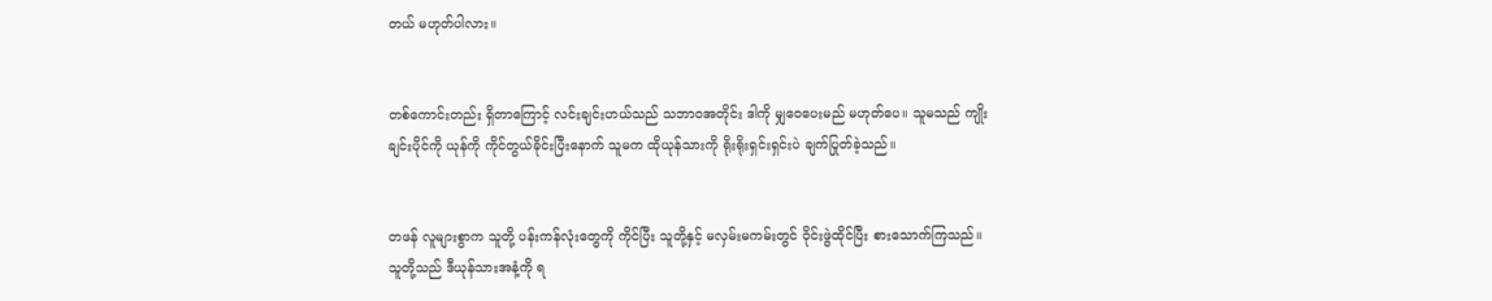တယ် မဟုတ်ပါလား။


တစ်ကောင်းတည်း ရှိတာကြောင့် လင်းချင်းဟယ်သည် သဘာဝအတိုင်း ဒါကို မျှဝေပေးမည် မဟုတ်ပေ။ သူမသည် ကျိုးချင်းပိုင်ကို ယုန်ကို ကိုင်တွယ်ခိုင်းပြီးနောက် သူမက ထိုယုန်သားကို ရိုးရိုးရှင်းရှင်းပဲ ချက်ပြုတ်ခဲ့သည်။


တဖန် လူများစွာက သူတို့ ပန်းကန်လုံးတွေကို ကိုင်ပြီး သူတို့နှင့် မလှမ်းမကမ်းတွင် ဝိုင်းဖွဲထိုင်ပြီး စားသောက်ကြသည်။ သူတို့သည် ဒီယုန်သားအနံ့ကို ရ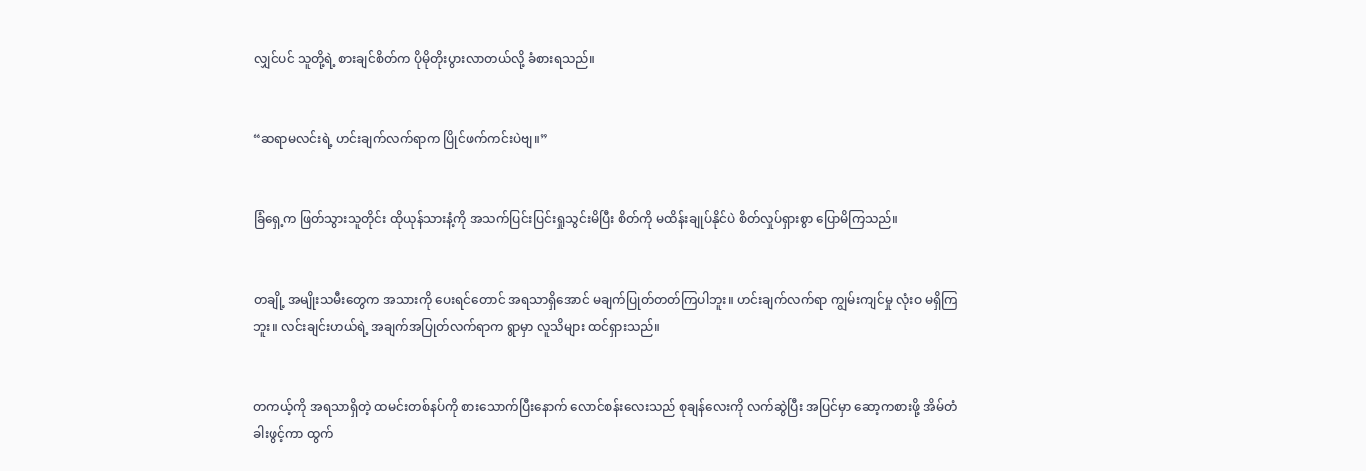လျှင်ပင် သူတို့ရဲ့ စားချင်စိတ်က ပိုမိုတိုးပွားလာတယ်လို့ ခံစားရသည်။


“ဆရာမလင်းရဲ့ ဟင်းချက်လက်ရာက ပြိုင်ဖက်ကင်းပဲဗျ။”


ခြံရှေ့က ဖြတ်သွားသူတိုင်း ထိုယုန်သားနံ့ကို အသက်ပြင်းပြင်းရှုသွင်းမိပြီး စိတ်ကို မထိန်းချုပ်နိုင်ပဲ စိတ်လှုပ်ရှားစွာ ပြောမိကြသည်။


တချို့ အမျိုးသမီးတွေက အသားကို ပေးရင်တောင် အရသာရှိအောင် မချက်ပြုတ်တတ်ကြပါဘူး။ ဟင်းချက်လက်ရာ ကျွမ်းကျင်မှု လုံးဝ မရှိကြဘူး။ လင်းချင်းဟယ်ရဲ့ အချက်အပြုတ်လက်ရာက ရွာမှာ လူသိများ ထင်ရှားသည်။


တကယ့်ကို အရသာရှိတဲ့ ထမင်းတစ်နပ်ကို စားသောက်ပြီးနောက် လောင်စန်းလေးသည် စုချန်လေးကို လက်ဆွဲပြီး အပြင်မှာ ဆော့ကစားဖို့ အိမ်တံခါးဖွင့်ကာ ထွက်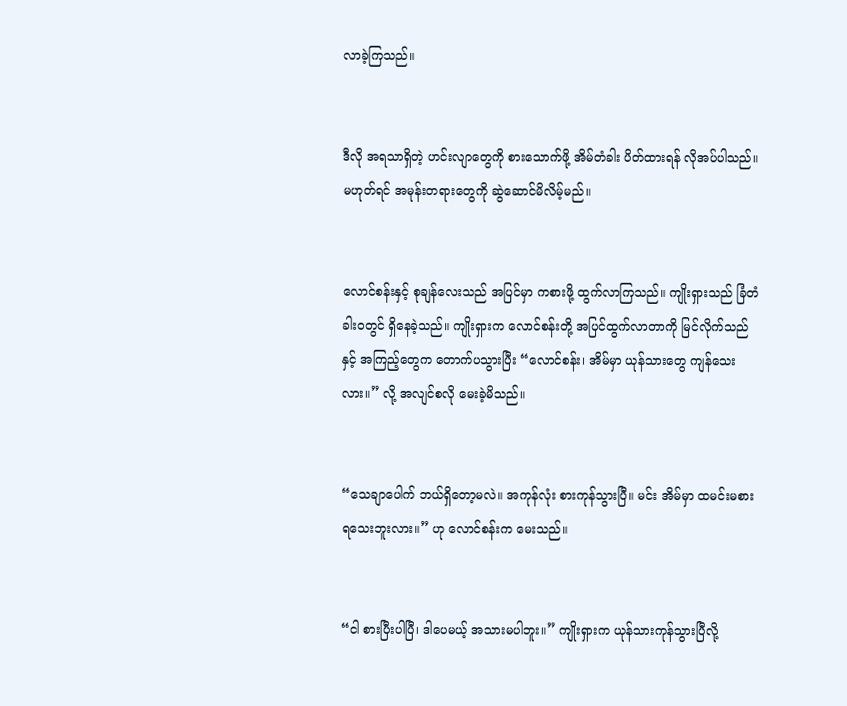လာခဲ့ကြသည်။


ဒီလို အရသာရှိတဲ့ ဟင်းလျာတွေကို စားသောက်ဖို့ အိမ်တံခါး ပိတ်ထားရန် လိုအပ်ပါသည်။ မဟုတ်ရင် အမုန်းတရားတွေကို ဆွဲ‌ဆောင်မိလိမ့်မည်။


လောင်စန်းနှင့် စုချန်လေးသည် အပြင်မှာ ကစားဖို့ ထွက်လာကြသည်။ ကျိုးရှားသည် ခြံတံခါးဝတွင် ရှိနေခဲ့သည်။ ကျိုးရှားက လောင်စန်းတို့ အပြင်ထွက်လာတာကို မြင်လိုက်သည်နှင့် အကြည့်တွေက တောက်ပသွားပြီး “လောင်စန်း၊ အိမ်မှာ ယုန်သားတွေ ကျန်သေးလား။” လို့ အလျင်စလို မေးခဲ့မိသည်။


“သေချာပေါက် ဘယ်ရှိတော့မလဲ။ အကုန်လုံး စားကုန်သွားပြီ။ မင်း အိမ်မှာ ထမင်းမစားရသေးဘူးလား။” ဟု လောင်စန်းက မေးသည်။


“ငါ စားပြီးပါပြီ၊ ဒါပေမယ့် အသားမပါဘူး။” ကျိုးရှားက ယုန်သားကုန်သွားပြီလို့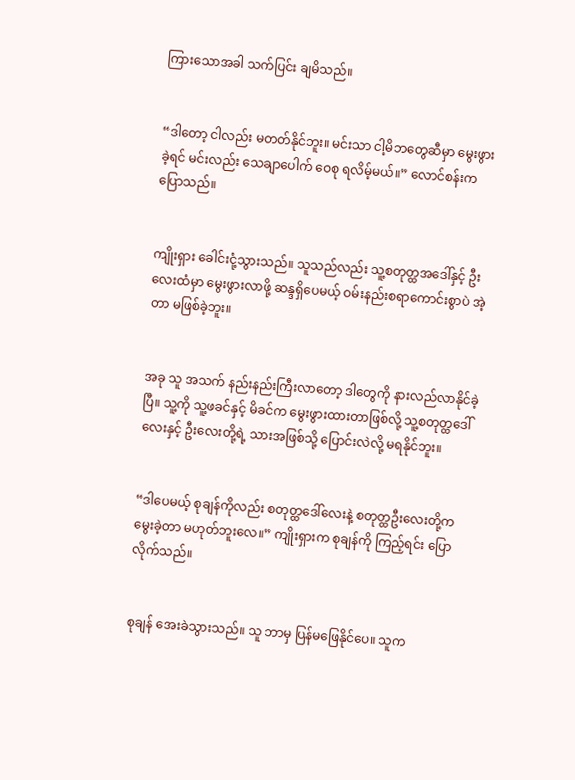ကြားသောအခါ သက်ပြင်း ချမိသည်။


“ဒါတော့ ငါလည်း မတတ်နိုင်ဘူး။ မင်းသာ ငါ့မိဘတွေဆီမှာ မွေးဖွားခဲ့ရင် မင်းလည်း သေချာပေါက် ဝေစု ရလိမ့်မယ်။” လောင်စန်းက ပြောသည်။


ကျိုးရှား ခေါင်းငုံ့သွားသည်။ သူသည်လည်း သူ့စတုတ္ထအဒေါ်နှင့် ဦးလေးထံမှာ မွေးဖွားလာဖို့ ဆန္ဒရှိပေမယ့် ဝမ်းနည်းစရာကောင်းစွာပဲ အဲ့တာ မဖြစ်ခဲ့ဘူး။


အခု သူ အသက် နည်းနည်းကြီးလာတော့ ဒါတွေကို နားလည်လာနိုင်ခဲ့ပြီ။ သူ့ကို သူ့ဖခင်နှင့် မိခင်က မွေးဖွားထားတာဖြစ်လို့ သူ့စတုတ္ထဒေါ်လေးနှင့် ဦးလေးတို့ရဲ့ သားအဖြစ်သို့ ပြောင်းလဲလို့ မရနိုင်ဘူး။


“ဒါပေမယ့် စုချန်ကိုလည်း စတုတ္ထဒေါ်လေးနဲ့ စတုတ္ထဦးလေးတို့က မွေးခဲ့တာ မဟုတ်ဘူးလေ။” ကျိုးရှားက စုချန်ကို ကြည့်ရင်း ပြောလိုက်သည်။


စုချန် အေးခဲသွားသည်။ သူ ဘာမှ ပြန်မဖြေနိုင်ပေ။ သူက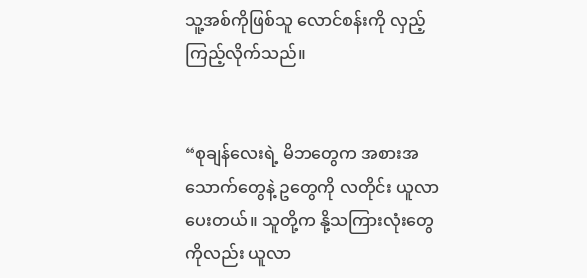သူ့အစ်ကိုဖြစ်သူ လောင်စန်းကို လှည့်ကြည့်လိုက်သည်။


“စုချန်လေးရဲ့ မိဘတွေက အစားအသောက်တွေနဲ့ ဥတွေကို လတိုင်း ယူလာပေးတယ်။ သူတို့က နို့သကြားလုံးတွေကိုလည်း ယူလာ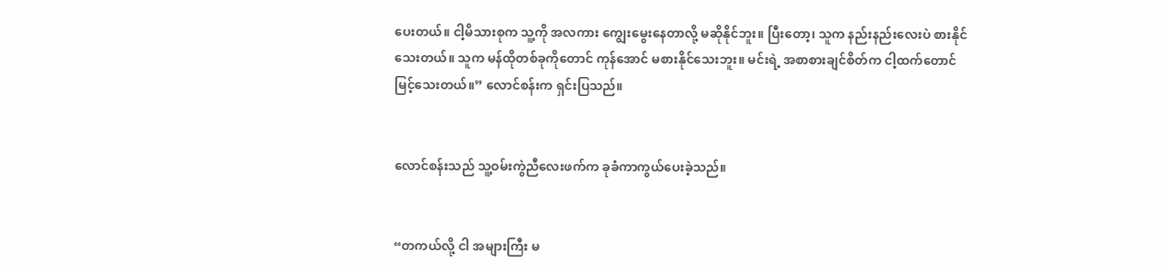ပေးတယ်။ ငါ့မိသားစုက သူ့ကို အလကား ကျွေးမွေးနေတာလို့ မဆိုနိုင်ဘူး။ ပြီးတော့၊ သူက နည်းနည်းလေးပဲ စားနိုင်သေးတယ်။ သူက မန်ထိုတစ်ခုကိုတောင် ကုန်အောင် မစားနိုင်သေးဘူး။ မင်းရဲ့ အစာစားချင်စိတ်က ငါ့ထက်တောင် မြင့်သေးတယ်။” လောင်စန်းက ရှင်းပြသည်။


လောင်စန်းသည် သူ့ဝမ်းကွဲညီလေးဖက်က ခုခံကာကွယ်ပေးခဲ့သည်။


“တကယ်လို့ ငါ အများကြီး မ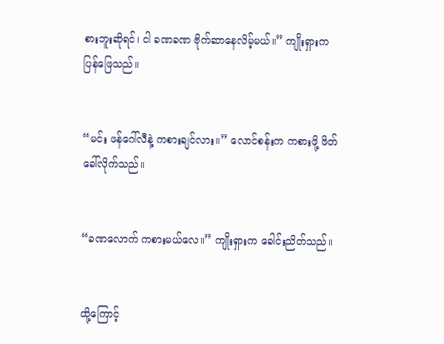စားဘူးဆိုရင်၊ ငါ ခဏခဏ ဗိုက်ဆာနေလိမ့်မယ်။” ကျိုးရှားက ပြန်ဖြေသည်။


“မင်း ဖန်ဂေါ်လီနဲ့ ကစားချင်လား။” လောင်စန်းက ကစားဖို့ ဖိတ်ခေါ်လိုက်သည်။


“ခဏလောက် ကစားမယ်လေ။” ကျိုးရှားက ခေါင်းညိတ်သည်။


ထို့ကြောင့်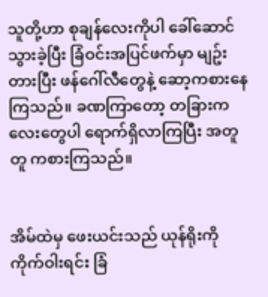သူတို့ဟာ စုချန်လေးကိုပါ ခေါ်ဆောင်သွားခဲ့ပြီး ခြံဝင်းအပြင်ဖက်မှာ မျဥ်းတားပြီး ဖန်ဂေါ်လီတွေနဲ့ ဆော့ကစားနေကြသည်။ ခဏကြာတော့ တခြားကလေးတွေပါ ရောက်ရှိလာကြပြီး အတူတူ ကစားကြသည်။


အိမ်ထဲမှ ဖေးယင်းသည် ယုန်ရိုးကို ကိုက်ဝါးရင်း ခြံ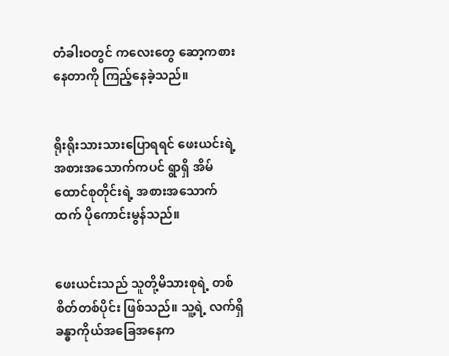တံခါးဝတွင် ကလေးတွေ ဆော့ကစားနေတာကို ကြည့်နေခဲ့သည်။


ရိုးရိုးသားသားပြောရရင် ဖေးယင်းရဲ့ အစားအသောက်ကပင် ရွာရှိ အိမ်ထောင်စုတိုင်းရဲ့ အစားအသောက်ထက် ပိုကောင်းမွန်သည်။


ဖေးယင်းသည် သူတို့မိသားစုရဲ့ တစ်စိတ်တစ်ပိုင်း ဖြစ်သည်။ သူ့ရဲ့ လက်ရှိ ခန္ဓာကိုယ်အခြေအနေက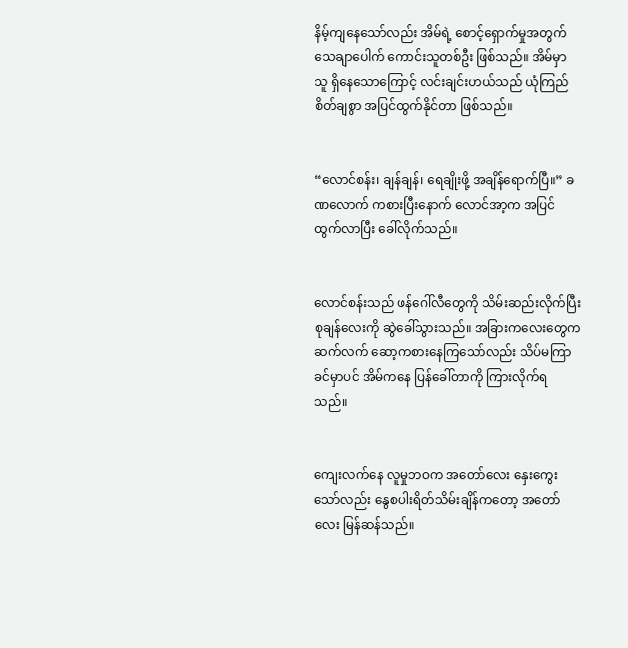နိမ့်ကျနေသော်လည်း အိမ်ရဲ့ စောင့်ရှောက်မှုအတွက် သေချာပေါက် ကောင်းသူတစ်ဦး ဖြစ်သည်။ အိမ်မှာ သူ ရှိနေသောကြောင့် လင်းချင်းဟယ်သည် ယုံကြည်စိတ်ချစွာ အပြင်ထွက်နိုင်တာ ဖြစ်သည်။


“လောင်စန်း၊ ချန်ချန်၊ ရေချိုးဖို့ အချိန်ရောက်ပြီ။” ခဏလောက် ကစားပြီးနောက် လောင်အာ့က အပြင်ထွက်လာပြီး ခေါ်လိုက်သည်။


လောင်စန်းသည် ဖန်ဂေါ်လီတွေကို သိမ်းဆည်းလိုက်ပြီး စုချန်လေးကို ဆွဲခေါ်သွားသည်။ အခြားကလေးတွေက ဆက်လက် ဆော့ကစားနေကြသော်လည်း သိပ်မကြာခင်မှာပင် အိမ်ကနေ ပြန်ခေါ်တာကို ကြားလိုက်ရသည်။


ကျေးလက်နေ လူမှုဘဝက အတော်လေး နှေးကွေးသော်လည်း နွေစပါးရိတ်သိမ်းချိန်ကတော့ အတော်လေး မြန်ဆန်သည်။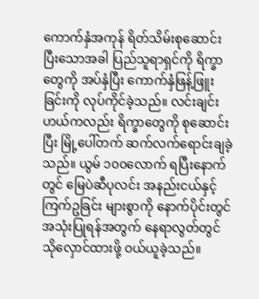ကောက်နှံအကုန် ရိတ်သိမ်းစုဆောင်းပြီးသောအခါ ပြည်သူရာရှင်ကို ရိက္ခာတွေကို အပ်နှံပြီး ကောက်နှံဖြန့်ဖြူးခြင်းကို လုပ်ကိုင်ခဲ့သည်။ လင်းချင်းဟယ်ကလည်း ရိက္ခာတွေကို စုဆောင်းပြီး မြို့ပေါ်တက် ဆက်လက်ရောင်းချခဲ့သည်။ ယွမ် ၁၀၀လောက် ရပြီးနောက်တွင် မြေပဲဆီပုလင်း အနည်းငယ်နှင့် ကြက်ဥခြင်း များစွာကို နောက်ပိုင်းတွင် အသုံးပြုရန်အတွက် နေရာလွတ်တွင် သိုလှောင်ထားဖို့ ဝယ်ယူခဲ့သည်။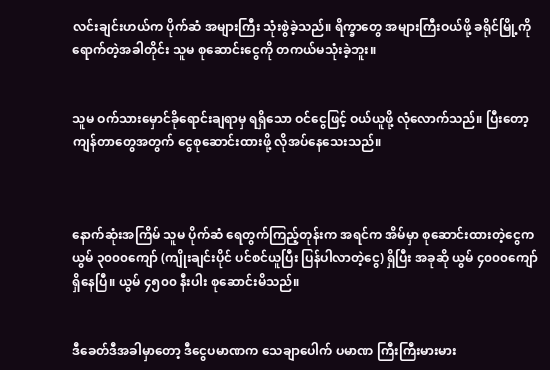လင်းချင်းဟယ်က ပိုက်ဆံ အများကြီး သုံးစွဲခဲ့သည်။ ရိက္ခာတွေ အများကြီးဝယ်ဖို့ ခရိုင်မြို့ကို ရောက်တဲ့အခါတိုင်း သူမ စုဆောင်းငွေကို တကယ်မသုံးခဲ့ဘူး။


သူမ ဝက်သားမှောင်ခိုရောင်းချရာမှ ရရှိသော ဝင်ငွေဖြင့် ဝယ်ယူဖို့ လုံလောက်သည်။ ပြီးတော့ ကျန်တာတွေအတွက် ငွေစုဆောင်းထားဖို့ လိုအပ်နေသေးသည်။



နောက်ဆုံးအကြိမ် သူမ ပိုက်ဆံ ရေတွက်ကြည့်တုန်းက အရင်က အိမ်မှာ စုဆောင်းထားတဲ့ငွေက ယွမ် ၃၀၀၀ကျော် (ကျိုးချင်းပိုင် ပင်စင်ယူပြီး ပြန်ပါလာတဲ့ငွေ) ရှိပြီး အခုဆို ယွမ် ၄၀၀၀‌ကျော် ရှိနေပြီ။ ယွမ် ၄၅၀၀ နီးပါး စုဆောင်းမိသည်။


ဒီခေတ်ဒီအခါမှာတော့ ဒီငွေပမာဏက သေချာပေါက် ပမာဏ ကြီးကြီးမားမား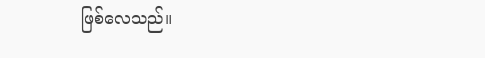ဖြစ်လေသည်။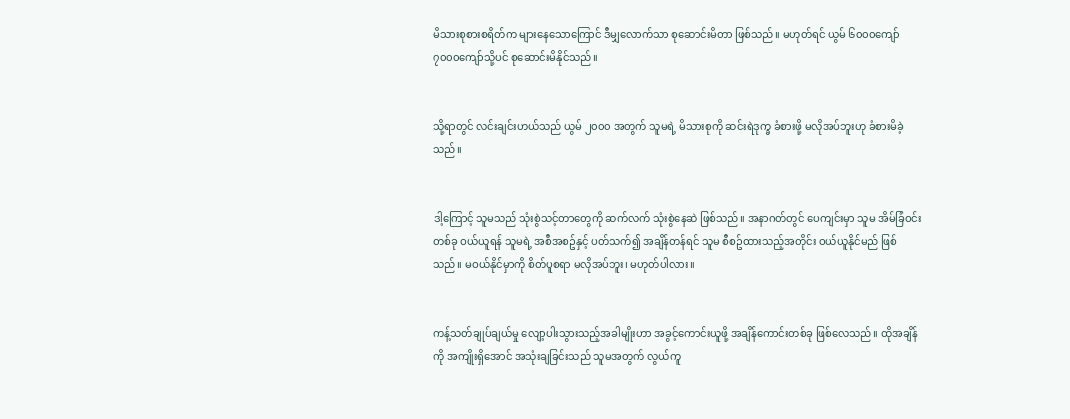မိသားစုစားစရိတ်က များနေသောကြောင် ဒီမျှလောက်သာ စုဆောင်းမိတာ ဖြစ်သည်။ မဟုတ်ရင် ယွမ် ၆၀၀၀ကျော် ၇၀၀၀ကျော်သို့ပင် စု‌ဆောင်းမိနိုင်သည်။


သို့ရာတွင် လင်းချင်းဟယ်သည် ယွမ် ၂၀၀၀ အတွက် သူမရဲ့ မိသားစုကို ဆင်းရဲဒုက္ခ ခံစားဖို့ မလိုအပ်ဘူးဟု ခံစားမိခဲ့သည်။


ဒါ့ကြောင့် သူမသည် သုံးစွဲသင့်တာတွေကို ဆက်လက် သုံးစွဲနေဆဲ ဖြစ်သည်။ အနာဂတ်တွင် ပေကျင်းမှာ သူမ အိမ်ခြံဝင်းတစ်ခု ဝယ်ယူရန် သူမရဲ့ အစီအစဥ်နှင့် ပတ်သက်၍ အချိန်တန်ရင် သူမ စီစဥ်ထားသည့်အတိုင်း ဝယ်ယူနိုင်မည် ဖြစ်သည်။ မဝယ်နိုင်မှာကို စိတ်ပူစရာ မလိုအပ်ဘူး၊ မဟုတ်ပါလား။


ကန့်သတ်ချုပ်ချယ်မှု လျော့ပါးသွားသည့်အခါမျိုးဟာ အခွင့်ကောင်းယူဖို့ အချိန်‌ကောင်းတစ်ခု ဖြစ်လေသည်။ ထိုအချိန်ကို အကျိုးရှိအောင် အသုံးချခြင်းသည် သူမအတွက် လွယ်ကူ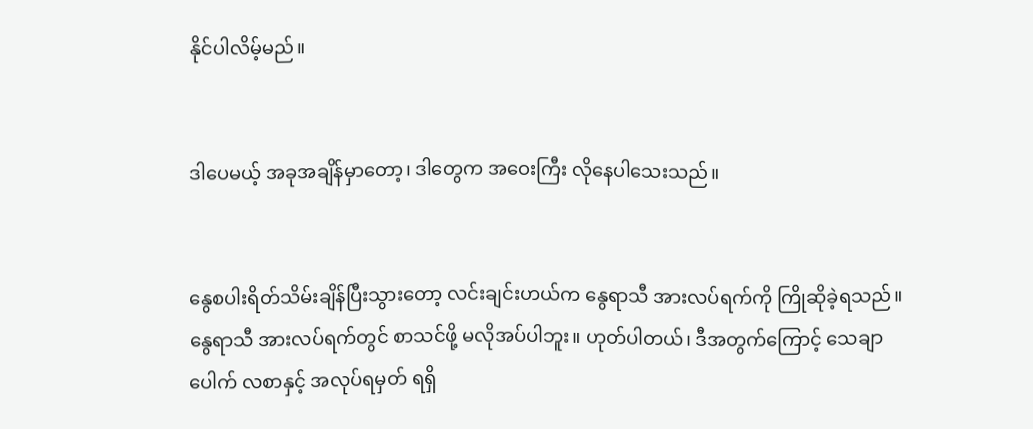နိုင်ပါလိမ့်မည်။


ဒါပေမယ့် အခုအချိန်မှာတော့၊ ဒါတွေက အဝေးကြီး လိုနေပါသေးသည်။


နွေစပါးရိတ်သိမ်းချိန်ပြီးသွားတော့ လင်းချင်းဟယ်က နွေရာသီ အားလပ်ရက်ကို ကြိုဆိုခဲ့ရသည်။ နွေရာသီ အားလပ်ရက်တွင် စာသင်ဖို့ မလိုအပ်ပါဘူး။ ဟုတ်ပါတယ်၊ ဒီအတွက်ကြောင့် သေချာပေါက် လစာနှင့် အလုပ်ရမှတ် ရရှိ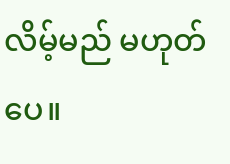လိမ့်မည် မဟုတ်ပေ။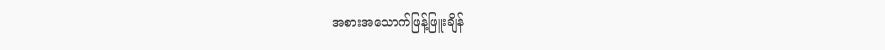အစားအသောက်ဖြန့်ဖြူးချိန်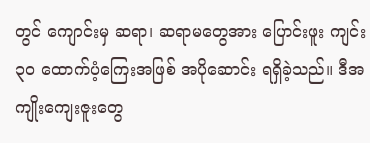တွင် ကျောင်းမှ ဆရာ၊ ဆရာမတွေအား ပြောင်းဖူး ကျင်း ၃၀ ထောက်ပံ့ကြေးအဖြစ် အပိုဆောင်း ရရှိခဲ့သည်။ ဒီအကျိုးကျေးဇူးတွေ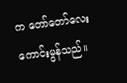က တော်တော်လေး ကောင်းမွန်သည်။